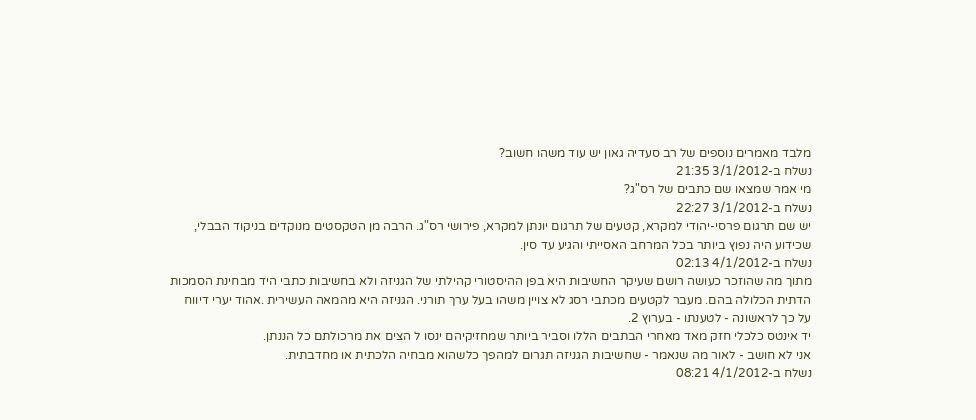מלבד מאמרים נוספים של רב סעדיה גאון יש עוד משהו חשוב?
נשלח ב-3/1/2012 21:35
מי אמר שמצאו שם כתבים של רס"ג?
נשלח ב-3/1/2012 22:27
יש שם תרגום פרסי-יהודי למקרא, קטעים של תרגום יונתן למקרא, פירושי רס"ג. הרבה מן הטקסטים מנוקדים בניקוד הבבלי, שכידוע היה נפוץ ביותר בכל המרחב האסייתי והגיע עד סין.
נשלח ב-4/1/2012 02:13
מתוך מה שהוזכר כעושה רושם שעיקר החשיבות היא בפן ההיסטורי קהילתי של הגניזה ולא בחשיבות כתבי היד מבחינת הסמכות הדתית הכלולה בהם. מעבר לקטעים מכתבי רסג לא צויין משהו בעל ערך תורני. הגניזה היא מהמאה העשירית .אהוד יערי דיווח על כך לראשונה - לטענתו - בערוץ 2.
יד אינטס כלכלי חזק מאד מאחרי הבתבים הללו וסביר ביותר שמחזיקיהם ינסו ל הצים את מרכולתם כל הננתן.
אני לא חושב - לאור מה שנאמר - שחשיבות הגניזה תגרום למהפך כלשהוא מבחיה הלכתית או מחדבתית.
נשלח ב-4/1/2012 08:21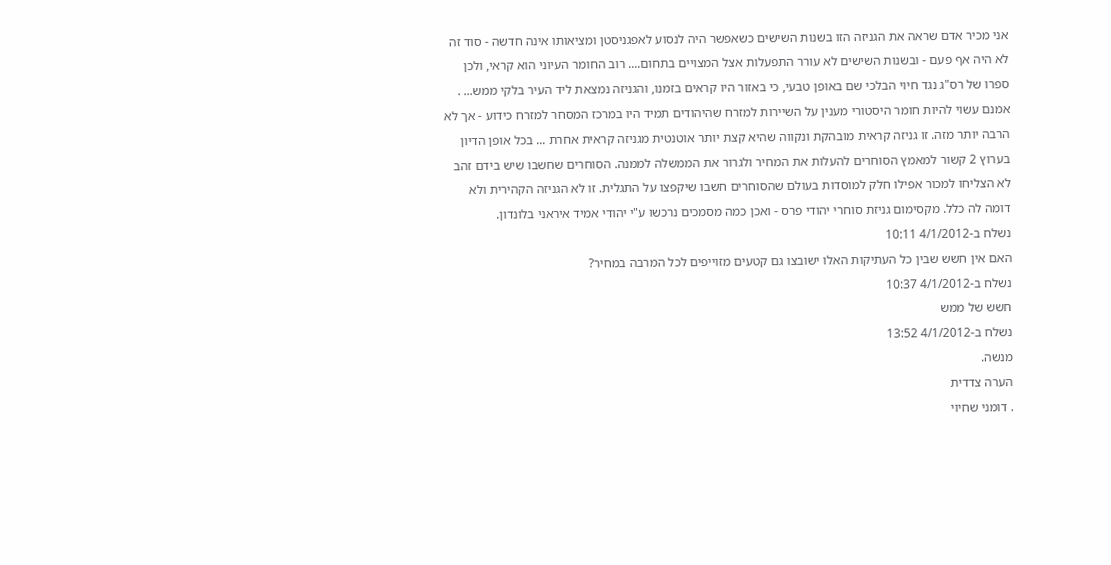אני מכיר אדם שראה את הגניזה הזו בשנות השישים כשאפשר היה לנסוע לאפגניסטן ומציאותו אינה חדשה - סוד זה לא היה אף פעם - ובשנות השישים לא עורר התפעלות אצל המצויים בתחום.... רוב החומר העיוני הוא קראי, ולכן ספרו של רס"ג נגד חיוי הבלכי שם באופן טבעי, כי באזור היו קראים בזמנו, והגניזה נמצאת ליד העיר בלקי ממש... . אמנם עשוי להיות חומר היסטורי מענין על השיירות למזרח שהיהודים תמיד היו במרכז המסחר למזרח כידוע - אך לא הרבה יותר מזה. זו גניזה קראית מובהקת ונקווה שהיא קצת יותר אוטנטית מגניזה קראית אחרת ... בכל אופן הדיון בערוץ 2 קשור למאמץ הסוחרים להעלות את המחיר ולגרור את הממשלה לממנה. הסוחרים שחשבו שיש בידם זהב לא הצליחו למכור אפילו חלק למוסדות בעולם שהסוחרים חשבו שיקפצו על התגלית. זו לא הגניזה הקהירית ולא דומה לה כלל. מקסימום גניזת סוחרי יהודי פרס - ואכן כמה מסמכים נרכשו ע"י יהודי אמיד איראני בלונדון.
נשלח ב-4/1/2012 10:11
האם אין חשש שבין כל העתיקות האלו ישובצו גם קטעים מזוייפים לכל המרבה במחיר?
נשלח ב-4/1/2012 10:37
חשש של ממש
נשלח ב-4/1/2012 13:52
מנשה.
הערה צדדית
. דומני שחיוי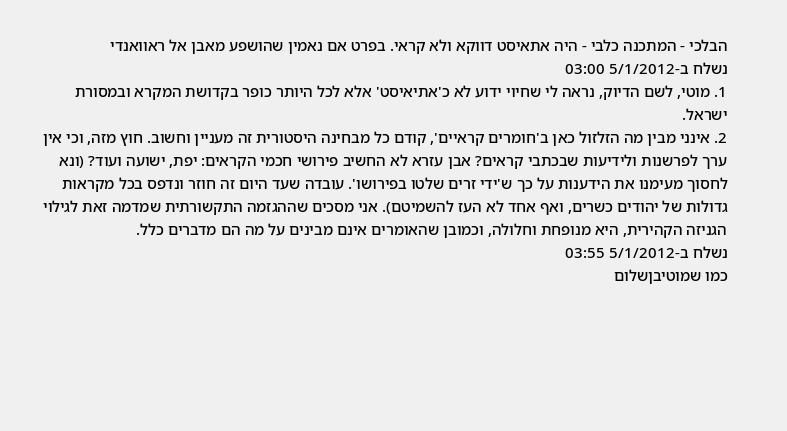הבלכי - המתכנה כלבי - היה אתאיסט דווקא ולא קראי. בפרט אם נאמין שהושפע מאבן אל ראוואנדי
נשלח ב-5/1/2012 03:00
1. מוטי, לשם הדיוק, נראה לי שחיוי ידוע לא כ'אתיאיסט' אלא לכל היותר כופר בקדושת המקרא ובמסורת ישראל.
2. אינני מבין מה הזלזול כאן ב'חומרים קראיים', קודם כל מבחינה היסטורית זה מעניין וחשוב. חוץ מזה, וכי אין ערך לפרשנות ולידיעות שבכתבי קראים? אבן עזרא לא החשיב פירושי חכמי הקראים: יפת, ישועה ועוד? (ונא לחסוך מעימנו את הידענות על כך ש'ידי זרים שלטו בפירושו'. עובדה שעד היום זה חוזר ונדפס בכל מקראות גדולות של יהודים כשרים, ואף אחד לא העז להשמיטם). אני מסכים שההגזמה התקשורתית שמדמה זאת לגילוי הגניזה הקהירית, היא מנופחת וחלולה, וכמובן שהאומרים אינם מבינים על מה הם מדברים כלל.
נשלח ב-5/1/2012 03:55
כמו שמוטיבןשלום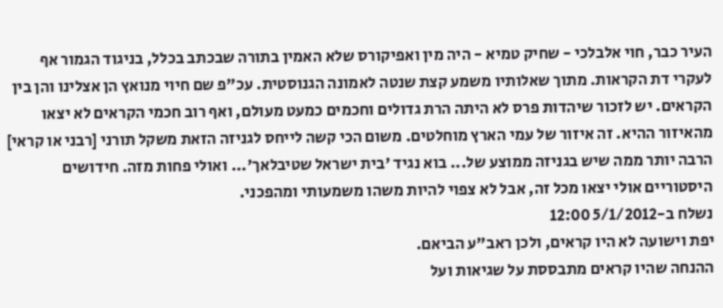העיר כבר, חוי אלבלכי - שחיק טמיא - היה מין ואפיקורס שלא האמין בתורה שבכתב בכלל, בניגוד הגמור אף לעקרי דת הקראות. מתוך שאלותיו משמע קצת שנטה לאמונה הגנוסטית. עכ"פ שם חיוי מנואץ הן אצלינו והן בין הקראים. יש לזכור שיהדות פרס לא היתה הרת גדולים וחכמים כמעט מעולם, ואף רוב חכמי הקראים לא יצאו מהאיזור ההיא. זה איזור של עמי הארץ מוחלטים. משום הכי קשה לייחס לגניזה הזאת משקל תורני [רבני או קראי] הרבה יותר ממה שיש בגניזה ממוצע של... בוא נגיד 'בית ישראל שטיבלאך'... ואולי פחות מזה. חידושים היסטוריים אולי יצאו מכל זה, אבל לא צפוי להיות משהו משמעותי ומהפכני.
נשלח ב-5/1/2012 12:00
יפת וישועה לא היו קראים, ולכן ראב"ע הביאם.
ההנחה שהיו קראים מתבססת על שגיאות ועל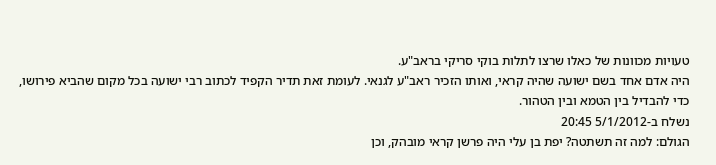טעויות מכוונות של כאלו שרצו לתלות בוקי סריקי בראב"ע.
היה אדם אחד בשם ישועה שהיה קראי, ואותו הזכיר ראב"ע לגנאי. לעומת זאת תדיר הקפיד לכתוב רבי ישועה בכל מקום שהביא פירושו, כדי להבדיל בין הטמא ובין הטהור.
נשלח ב-5/1/2012 20:45
הגולם: למה זה תשתטה? יפת בן עלי היה פרשן קראי מובהק, וכן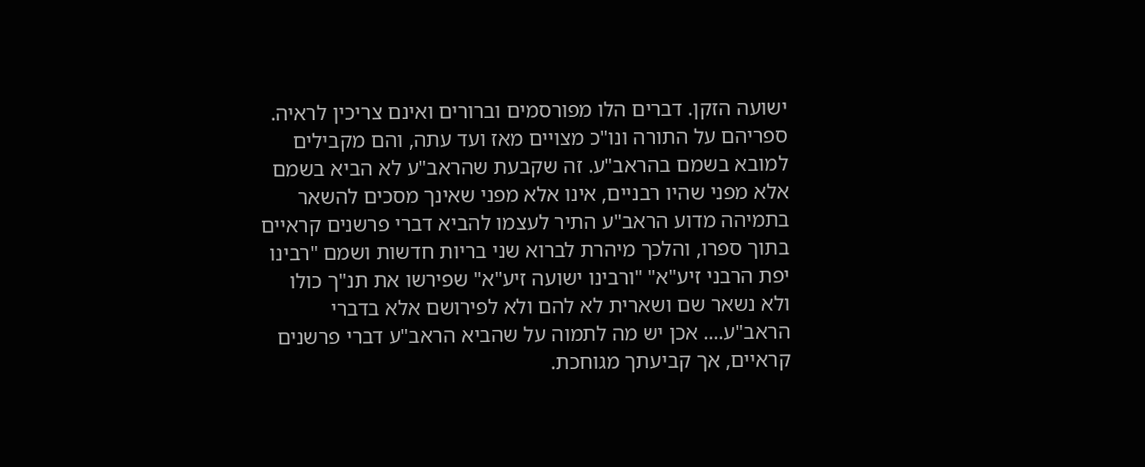ישועה הזקן. דברים הלו מפורסמים וברורים ואינם צריכין לראיה. ספריהם על התורה ונו"כ מצויים מאז ועד עתה, והם מקבילים למובא בשמם בהראב"ע. זה שקבעת שהראב"ע לא הביא בשמם אלא מפני שהיו רבניים, אינו אלא מפני שאינך מסכים להשאר בתמיהה מדוע הראב"ע התיר לעצמו להביא דברי פרשנים קראיים בתוך ספרו, והלכך מיהרת לברוא שני בריות חדשות ושמם "רבינו יפת הרבני זיע"א" "ורבינו ישועה זיע"א" שפירשו את תנ"ך כולו ולא נשאר שם ושארית לא להם ולא לפירושם אלא בדברי הראב"ע.... אכן יש מה לתמוה על שהביא הראב"ע דברי פרשנים קראיים, אך קביעתך מגוחכת.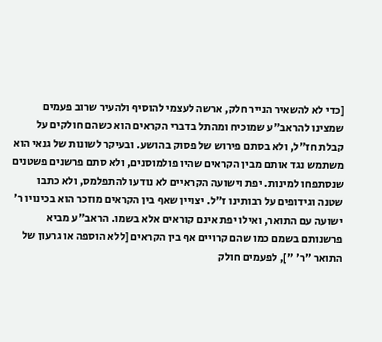[כדי לא להשאיר הנייר חלק, ארשה לעצמי להוסיף ולהעיר שרוב פעמים שמצינו להראב"ע שמוכיח ומהתל בדברי הקראים הוא כשהם חולקים על קבלת חז"ל, ולא בסתם פירוש של פסוק בהושע. ובעיקר לשונות של גנאי הוא משתמש נגד אותם מבין הקראים שהיו פולמוסנים, ולא סתם פרשנים פשטנים שנסתפחו למינות. יפת וישועה הקראיים לא נודעו להתפלמס, ולא כתבו שטנה וגידופים על רבותינו ז"ל. יצויין שאף בין הקראים מוזכר הוא בכינויו ר' ישועה עם התואר, ואילו יפת אינם קוראים אלא בשמו. הראב"ע מביא פרשנותם בשמם כמו שהם קרויים אף בין הקראים [ללא הוספה או גרעון של התואר "ר' "], לפעמים חולק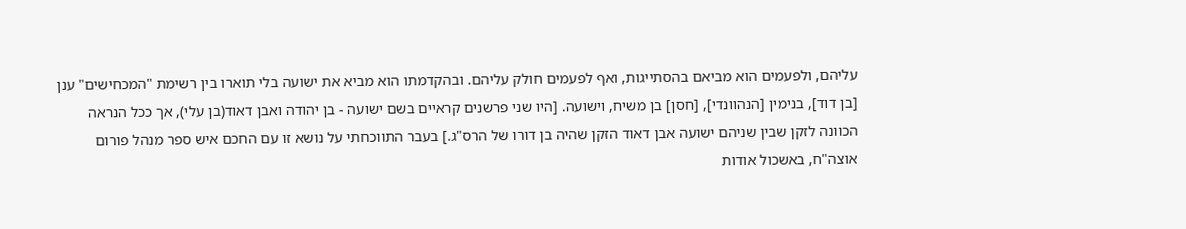עליהם, ולפעמים הוא מביאם בהסתייגות, ואף לפעמים חולק עליהם. ובהקדמתו הוא מביא את ישועה בלי תוארו בין רשימת "המכחישים" ענן [בן דוד], בנימין [הנהוונדי], [חסן] בן משיח, וישועה. [היו שני פרשנים קראיים בשם ישועה - בן יהודה ואבן דאוד(בן עלי), אך ככל הנראה הכוונה לזקן שבין שניהם ישועה אבן דאוד הזקן שהיה בן דורו של הרס"ג.] בעבר התווכחתי על נושא זו עם החכם איש ספר מנהל פורום אוצה"ח, באשכול אודות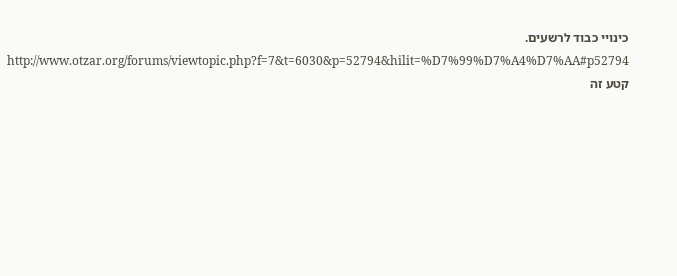כינויי כבוד לרשעים. http://www.otzar.org/forums/viewtopic.php?f=7&t=6030&p=52794&hilit=%D7%99%D7%A4%D7%AA#p52794
קטע זה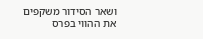ושאר הסידור משקפים את ההווי בפרס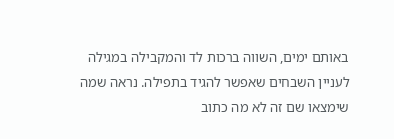באותם ימים, השווה ברכות לד והמקבילה במגילה לעניין השבחים שאפשר להגיד בתפילה. נראה שמה שימצאו שם זה לא מה כתוב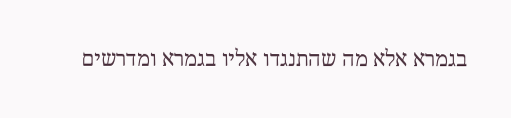בגמרא אלא מה שהתנגדו אליו בגמרא ומדרשים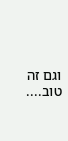וגם זה טוב....